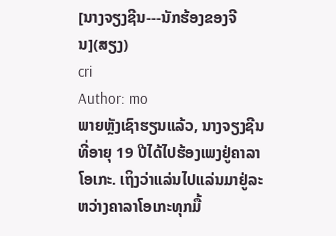[ນາງຈຽງຊີນ---ນັກຮ້ອງຂອງຈີນ](ສຽງ)
cri
Author: mo
ພາຍຫຼັງເຊົາຮຽນແລ້ວ, ນາງຈຽງຊີນທີ່ອາຍຸ 19 ປີໄດ້ໄປຮ້ອງເພງຢູ່ຄາລາໂອເກະ. ເຖິງວ່າແລ່ນໄປແລ່ນມາຢູ່ລະຫວ່າງຄາລາໂອເກະທຸກມື້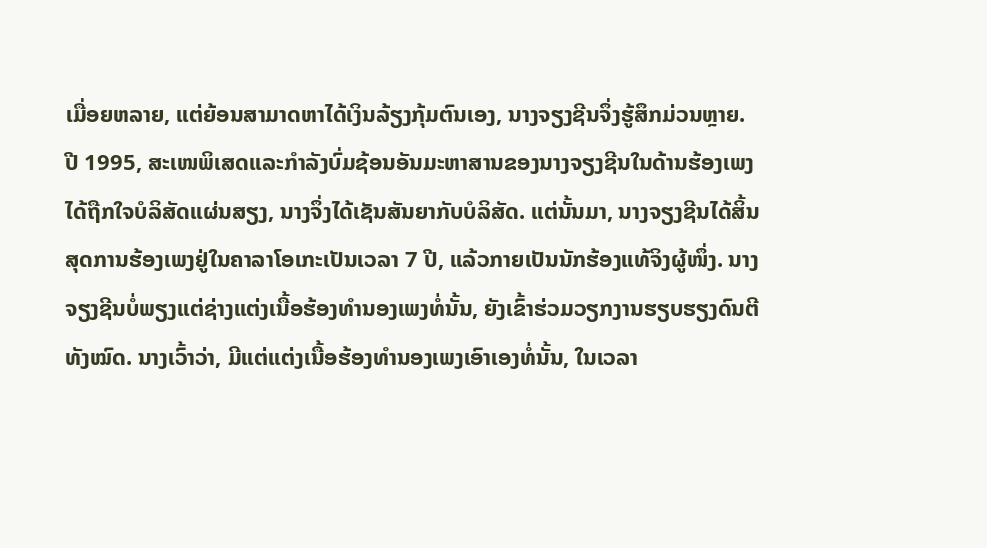ເມື່ອຍຫລາຍ, ແຕ່ຍ້ອນສາມາດຫາໄດ້ເງິນລ້ຽງກຸ້ມຕົນເອງ, ນາງຈຽງຊີນຈຶ່ງຮູ້ສຶກມ່ວນຫຼາຍ.
ປີ 1995, ສະເໜພິເສດແລະກຳລັງບົ່ມຊ້ອນອັນມະຫາສານຂອງນາງຈຽງຊີນໃນດ້ານຮ້ອງເພງໄດ້ຖືກໃຈບໍລິສັດແຜ່ນສຽງ, ນາງຈຶ່ງໄດ້ເຊັນສັນຍາກັບບໍລິສັດ. ແຕ່ນັ້ນມາ, ນາງຈຽງຊີນໄດ້ສິ້ນສຸດການຮ້ອງເພງຢູ່ໃນຄາລາໂອເກະເປັນເວລາ 7 ປີ, ແລ້ວກາຍເປັນນັກຮ້ອງແທ້ຈິງຜູ້ໜຶ່ງ. ນາງຈຽງຊີນບໍ່ພຽງແຕ່ຊ່າງແຕ່ງເນື້ອຮ້ອງທຳນອງເພງທໍ່ນັ້ນ, ຍັງເຂົ້າຮ່ວມວຽກງານຮຽບຮຽງດົນຕີທັງໝົດ. ນາງເວົ້າວ່າ, ມີແຕ່ແຕ່ງເນື້ອຮ້ອງທຳນອງເພງເອົາເອງທໍ່ນັ້ນ, ໃນເວລາ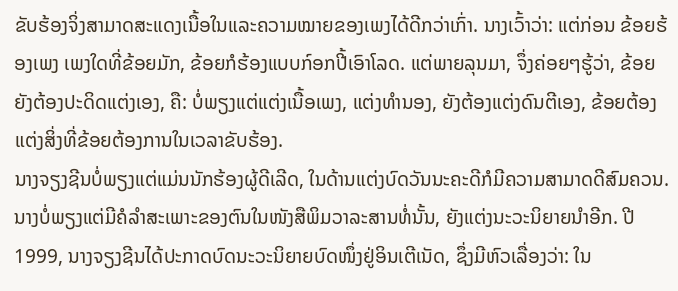ຂັບຮ້ອງຈິ່ງສາມາດສະແດງເນື້ອໃນແລະຄວາມໝາຍຂອງເພງໄດ້ດີກວ່າເກົ່າ. ນາງເວົ້າວ່າ: ແຕ່ກ່ອນ ຂ້ອຍຮ້ອງເພງ ເພງໃດທີ່ຂ້ອຍມັກ, ຂ້ອຍກໍຮ້ອງແບບກ໌ອກປີ້ເອົາໂລດ. ແຕ່ພາຍລຸນມາ, ຈຶ່ງຄ່ອຍໆຮູ້ວ່າ, ຂ້ອຍຍັງຕ້ອງປະດິດແຕ່ງເອງ, ຄື: ບໍ່ພຽງແຕ່ແຕ່ງເນື້ອເພງ, ແຕ່ງທຳນອງ, ຍັງຕ້ອງແຕ່ງດົນຕີເອງ, ຂ້ອຍຕ້ອງແຕ່ງສິ່ງທີ່ຂ້ອຍຕ້ອງການໃນເວລາຂັບຮ້ອງ.
ນາງຈຽງຊີນບໍ່ພຽງແຕ່ແມ່ນນັກຮ້ອງຜູ້ດີເລີດ, ໃນດ້ານແຕ່ງບົດວັນນະຄະດີກໍມີຄວາມສາມາດດີສົມຄວນ. ນາງບໍ່ພຽງແຕ່ມີຄໍລຳສະເພາະຂອງຕົນໃນໜັງສືພິມວາລະສານທໍ່ນັ້ນ, ຍັງແຕ່ງນະວະນິຍາຍນຳອີກ. ປີ 1999, ນາງຈຽງຊີນໄດ້ປະກາດບົດນະວະນິຍາຍບົດໜຶ່ງຢູ່ອິນເຕີເນັດ, ຊຶ່ງມີຫົວເລື່ອງວ່າ: ໃນ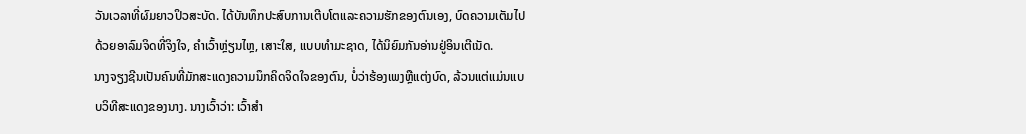ວັນເວລາທີ່ຜົມຍາວປິວສະບັດ. ໄດ້ບັນທຶກປະສົບການເຕີບໂຕແລະຄວາມຮັກຂອງຕົນເອງ, ບົດຄວາມເຕັມໄປດ້ວຍອາລົມຈິດທີ່ຈິງໃຈ, ຄຳເວົ້າຫຼ່ຽນໄຫຼ, ເສາະໃສ, ແບບທຳມະຊາດ, ໄດ້ນິຍົມກັນອ່ານຢູ່ອິນເຕີເນັດ.
ນາງຈຽງຊີນເປັນຄົນທີ່ມັກສະແດງຄວາມນຶກຄິດຈິດໃຈຂອງຕົນ, ບໍ່ວ່າຮ້ອງເພງຫຼືແຕ່ງບົດ, ລ້ວນແຕ່ແມ່ນແບບວິທີສະແດງຂອງນາງ. ນາງເວົ້າວ່າ: ເວົ້າສຳ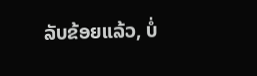ລັບຂ້ອຍແລ້ວ, ບໍ່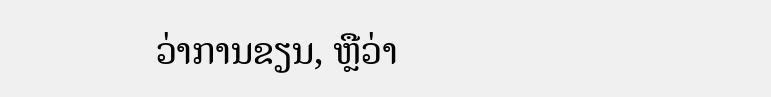ວ່າການຂຽນ, ຫຼືວ່າ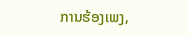ການຮ້ອງເພງ,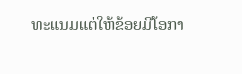ທະແນມແຕ່ໃຫ້ຂ້ອຍມີໂອກາ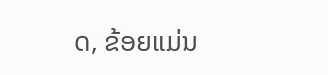ດ, ຂ້ອຍແມ່ນ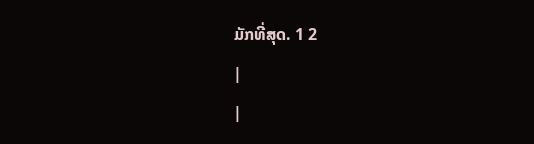ມັກທີ່ສຸດ. 1 2
|
|